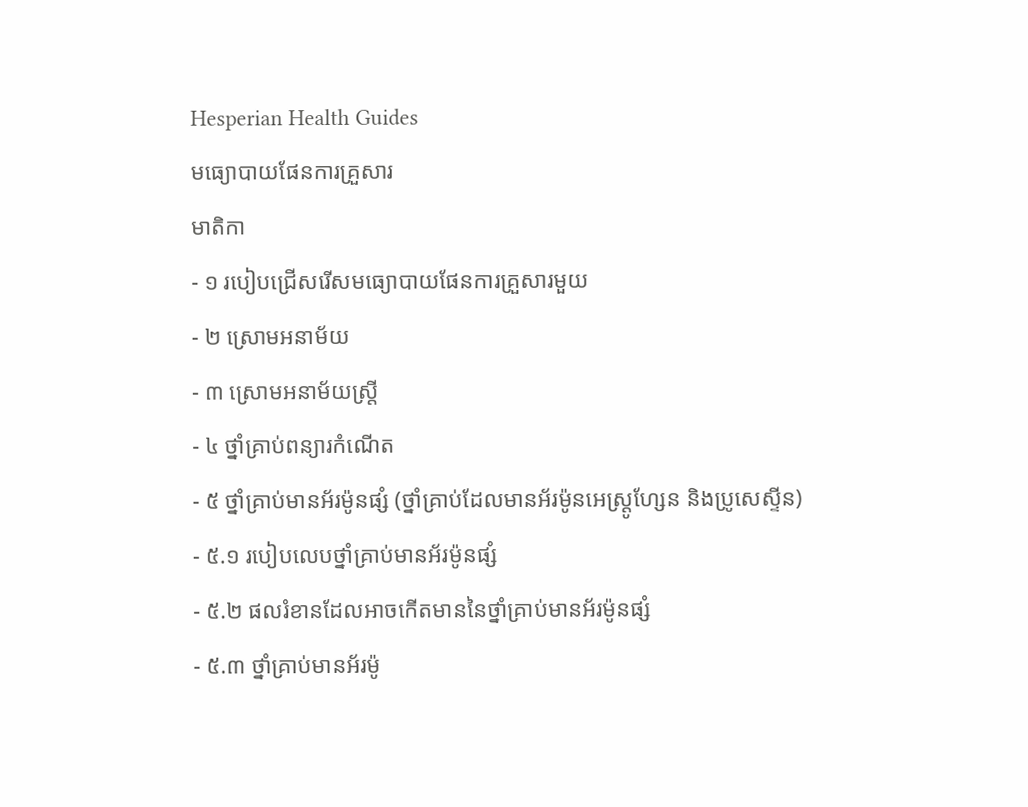Hesperian Health Guides
មធ្យោបាយផែនការគ្រួសារ
មាតិកា
- ១ របៀបជ្រើសរើសមធ្យោបាយផែនការគ្រួសារមួយ
- ២ ស្រោមអនាម័យ
- ៣ ស្រោមអនាម័យស្ត្រី
- ៤ ថ្នាំគ្រាប់ពន្យារកំណើត
- ៥ ថ្នាំគ្រាប់មានអ័រម៉ូនផ្សំ (ថ្នាំគ្រាប់ដែលមានអ័រម៉ូនអេស្ត្រូហ្សែន និងប្រូសេស្ទីន)
- ៥.១ របៀបលេបថ្នាំគ្រាប់មានអ័រម៉ូនផ្សំ
- ៥.២ ផលរំខានដែលអាចកើតមាននៃថ្នាំគ្រាប់មានអ័រម៉ូនផ្សំ
- ៥.៣ ថ្នាំគ្រាប់មានអ័រម៉ូ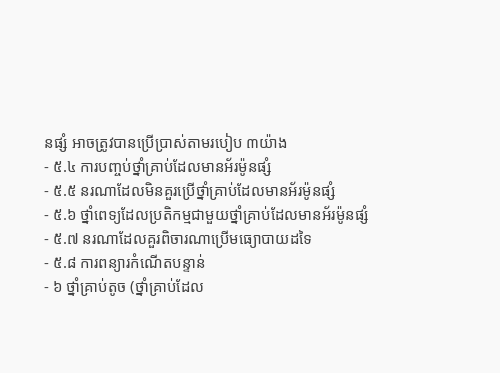នផ្សំ អាចត្រូវបានប្រើប្រាស់តាមរបៀប ៣យ៉ាង
- ៥.៤ ការបញ្ចប់ថ្នាំគ្រាប់ដែលមានអ័រម៉ូនផ្សំ
- ៥.៥ នរណាដែលមិនគួរប្រើថ្នាំគ្រាប់ដែលមានអ័រម៉ូនផ្សំ
- ៥.៦ ថ្នាំពេទ្យដែលប្រតិកម្មជាមួយថ្នាំគ្រាប់ដែលមានអ័រម៉ូនផ្សំ
- ៥.៧ នរណាដែលគួរពិចារណាប្រើមធ្យោបាយដទៃ
- ៥.៨ ការពន្យារកំណើតបន្ទាន់
- ៦ ថ្នាំគ្រាប់តូច (ថ្នាំគ្រាប់ដែល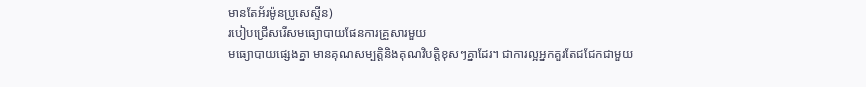មានតែអ័រម៉ូនប្រូសេស្ទីន)
របៀបជ្រើសរើសមធ្យោបាយផែនការគ្រួសារមួយ
មធ្យោបាយផ្សេងគ្នា មានគុណសម្បត្តិនិងគុណវិបត្តិខុសៗគ្នាដែរ។ ជាការល្អអ្នកគួរតែជជែកជាមួយ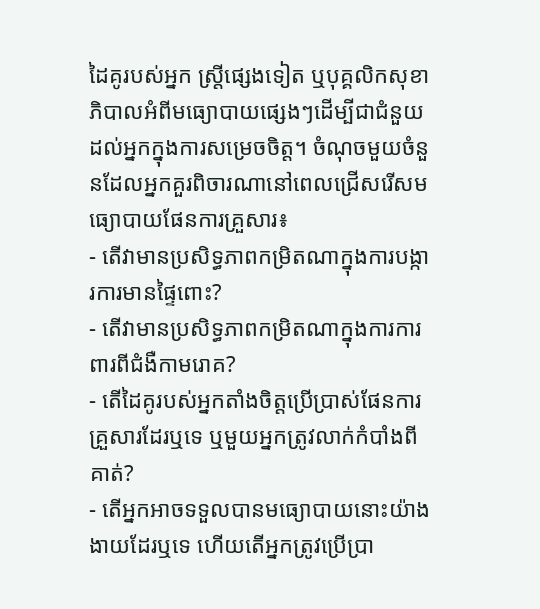ដៃគូរបស់អ្នក ស្ត្រីផ្សេងទៀត ឬបុគ្គលិកសុខាភិបាលអំពីមធ្យោបាយផ្សេងៗដើម្បីជាជំនួយដល់អ្នកក្នុងការសម្រេចចិត្ត។ ចំណុចមួយចំនួនដែលអ្នកគួរពិចារណានៅពេលជ្រើសរើសមធ្យោបាយផែនការគ្រួសារ៖
- តើវាមានប្រសិទ្ធភាពកម្រិតណាក្នុងការបង្ការការមានផ្ទៃពោះ?
- តើវាមានប្រសិទ្ធភាពកម្រិតណាក្នុងការការពារពីជំងឺកាមរោគ?
- តើដៃគូរបស់អ្នកតាំងចិត្តប្រើប្រាស់ផែនការគ្រួសារដែរឬទេ ឬមួយអ្នកត្រូវលាក់កំបាំងពីគាត់?
- តើអ្នកអាចទទួលបានមធ្យោបាយនោះយ៉ាងងាយដែរឬទេ ហើយតើអ្នកត្រូវប្រើប្រា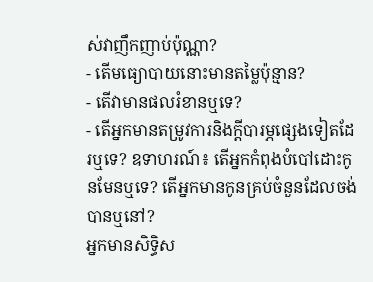ស់វាញឹកញាប់ប៉ុណ្ណា?
- តើមធ្យោបាយនោះមានតម្លៃប៉ុន្មាន?
- តើវាមានផលរំខានឬទេ?
- តើអ្នកមានតម្រូវការនិងក្តីបារម្ភផ្សេងទៀតដែរឬទេ? ឧទាហរណ៍៖ តើអ្នកកំពុងបំបៅដោះកូនមែនឬទេ? តើអ្នកមានកូនគ្រប់ចំនួនដែលចង់បានឬនៅ?
អ្នកមានសិទ្ធិស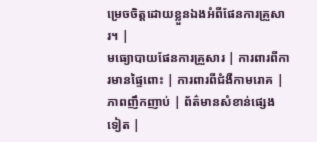ម្រេចចិត្តដោយខ្លួនឯងអំពីផែនការគ្រួសារ។ |
មធ្យោបាយផែនការគ្រួសារ | ការពារពីការមានផ្ទៃពោះ | ការពារពីជំងឺកាមរោគ | ភាពញឹកញាប់ | ព័ត៌មានសំខាន់ផ្សេងទៀត |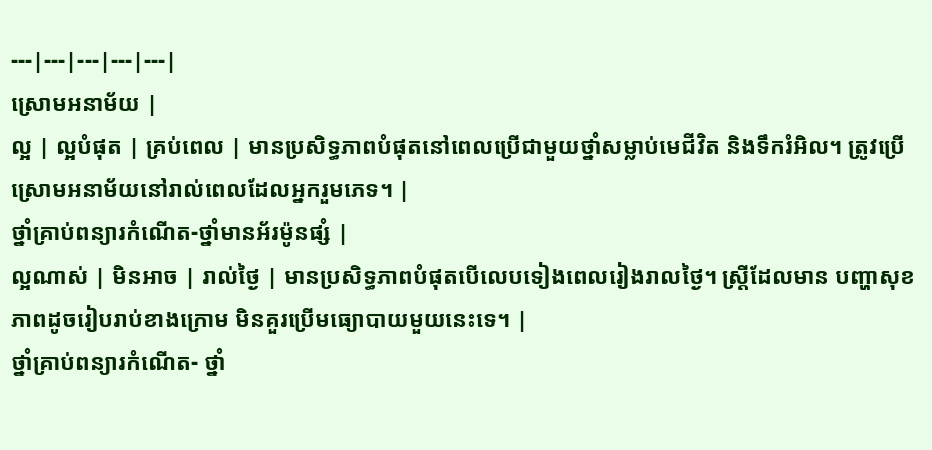---|---|---|---|---|
ស្រោមអនាម័យ |
ល្អ | ល្អបំផុត | គ្រប់ពេល | មានប្រសិទ្ធភាពបំផុតនៅពេលប្រើជាមួយថ្នាំសម្លាប់មេជីវិត និងទឹករំអិល។ ត្រូវប្រើស្រោមអនាម័យនៅរាល់ពេលដែលអ្នករួមភេទ។ |
ថ្នាំគ្រាប់ពន្យារកំណើត-ថ្នាំមានអ័រម៉ូនផ្សំ |
ល្អណាស់ | មិនអាច | រាល់ថ្ងៃ | មានប្រសិទ្ធភាពបំផុតបើលេបទៀងពេលរៀងរាលថ្ងៃ។ ស្ត្រីដែលមាន បញ្ហាសុខភាពដូចរៀបរាប់ខាងក្រោម មិនគួរប្រើមធ្យោបាយមួយនេះទេ។ |
ថ្នាំគ្រាប់ពន្យារកំណើត- ថ្នាំ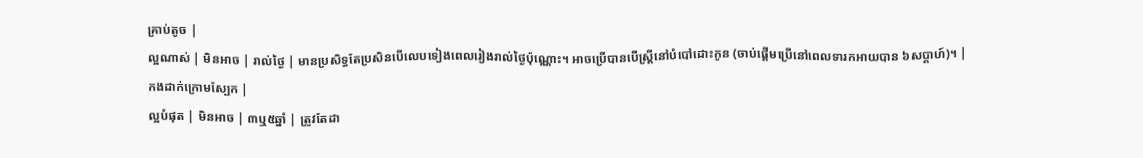គ្រាប់តូច |
ល្អណាស់ | មិនអាច | រាល់ថ្ងៃ | មានប្រសិទ្ធតែប្រសិនបើលេបទៀងពេលរៀងរាល់ថ្ងៃប៉ុណ្ណោះ។ អាចប្រើបានបើស្ត្រីនៅបំបៅដោះកូន (ចាប់ផ្តើមប្រើនៅពេលទារកអាយបាន ៦សប្តាហ៍)។ |
កងដាក់ក្រោមស្បែក |
ល្អបំផុត | មិនអាច | ៣ឬ៥ឆ្នាំ | ត្រូវតែដា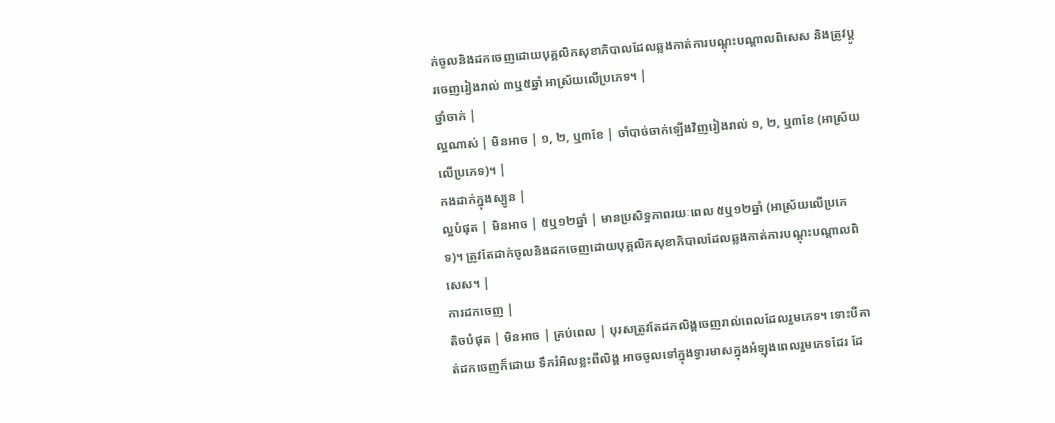ក់ចូលនិងដកចេញដោយបុគ្គលិកសុខាភិបាលដែលឆ្លងកាត់ការបណ្តុះបណ្តាលពិសេស និងត្រូវប្តូរចេញរៀងរាល់ ៣ឬ៥ឆ្នាំ អាស្រ័យលើប្រភេទ។ |
ថ្នាំចាក់ |
ល្អណាស់ | មិនអាច | ១, ២, ឬ៣ខែ | ចាំបាច់ចាក់ឡើងវិញរៀងរាល់ ១, ២, ឬ៣ខែ (អាស្រ័យលើប្រភេទ)។ |
កងដាក់ក្នុងស្បូន |
ល្អបំផុត | មិនអាច | ៥ឬ១២ឆ្នាំ | មានប្រសិទ្ធភាពរយៈពេល ៥ឬ១២ឆ្នាំ (អាស្រ័យលើប្រភេទ)។ ត្រូវតែដាក់ចូលនិងដកចេញដោយបុគ្គលិកសុខាភិបាលដែលឆ្លងកាត់ការបណ្តុះបណ្តាលពិសេស។ |
ការដកចេញ |
តិចបំផុត | មិនអាច | គ្រប់ពេល | បុរសត្រូវតែដកលិង្គចេញរាល់ពេលដែលរួមភេទ។ ទោះបីគាត់ដកចេញក៏ដោយ ទឹករំអិលខ្លះពីលិង្គ អាចចូលទៅក្នុងទ្វារមាសក្នុងអំឡុងពេលរួមភេទដែរ ដែ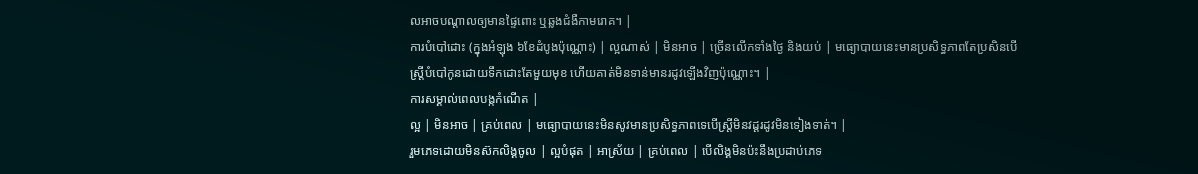លអាចបណ្តាលឲ្យមានផ្ទៃពោះ ឬឆ្លងជំងឺកាមរោគ។ |
ការបំបៅដោះ (ក្នុងអំឡុង ៦ខែដំបូងប៉ុណ្ណោះ) | ល្អណាស់ | មិនអាច | ច្រើនលើកទាំងថ្ងៃ និងយប់ | មធ្យោបាយនេះមានប្រសិទ្ធភាពតែប្រសិនបើស្ត្រីបំបៅកូនដោយទឹកដោះតែមួយមុខ ហើយគាត់មិនទាន់មានរដូវឡើងវិញប៉ុណ្ណោះ។ |
ការសម្គាល់ពេលបង្កកំណើត |
ល្អ | មិនអាច | គ្រប់ពេល | មធ្យោបាយនេះមិនសូវមានប្រសិទ្ធភាពទេបើស្ត្រីមិនវដ្តរដូវមិនទៀងទាត់។ |
រួមភេទដោយមិនស៊កលិង្គចូល | ល្អបំផុត | អាស្រ័យ | គ្រប់ពេល | បើលិង្គមិនប៉ះនឹងប្រដាប់ភេទ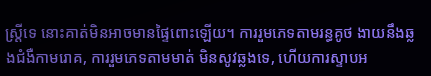ស្ត្រីទេ នោះគាត់មិនអាចមានផ្ទៃពោះឡើយ។ ការរួមភេទតាមរន្ធគូថ ងាយនឹងឆ្លងជំងឺកាមរោគ, ការរួមភេទតាមមាត់ មិនសូវឆ្លងទេ, ហើយការស្ទាបអ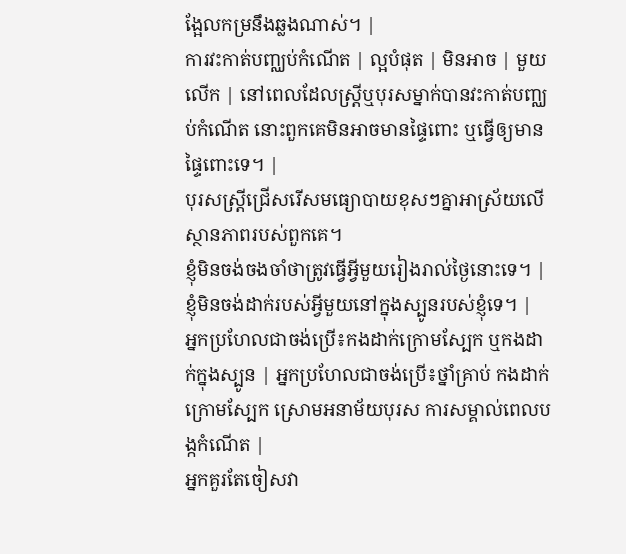ង្អែលកម្រនឹងឆ្លងណាស់។ |
ការវះកាត់បញ្ឈប់កំណើត | ល្អបំផុត | មិនអាច | មួយលើក | នៅពេលដែលស្ត្រីឬបុរសម្នាក់បានវះកាត់បញ្ឈប់កំណើត នោះពួកគេមិនអាចមានផ្ទៃពោះ ឬធ្វើឲ្យមានផ្ទៃពោះទេ។ |
បុរសស្ត្រីជ្រើសរើសមធ្យោបាយខុសៗគ្នាអាស្រ័យលើស្ថានភាពរបស់ពួកគេ។
ខ្ញុំមិនចង់ចងចាំថាត្រូវធ្វើអ្វីមួយរៀងរាល់ថ្ងៃនោះទេ។ |
ខ្ញុំមិនចង់ដាក់របស់អ្វីមួយនៅក្នុងស្បូនរបស់ខ្ញុំទេ។ |
អ្នកប្រហែលជាចង់ប្រើ៖កងដាក់ក្រោមស្បែក ឬកងដាក់ក្នុងស្បូន | អ្នកប្រហែលជាចង់ប្រើ៖ថ្នាំគ្រាប់ កងដាក់ក្រោមស្បែក ស្រោមអនាម័យបុរស ការសម្គាល់ពេលបង្កកំណើត |
អ្នកគួរតែចៀសវា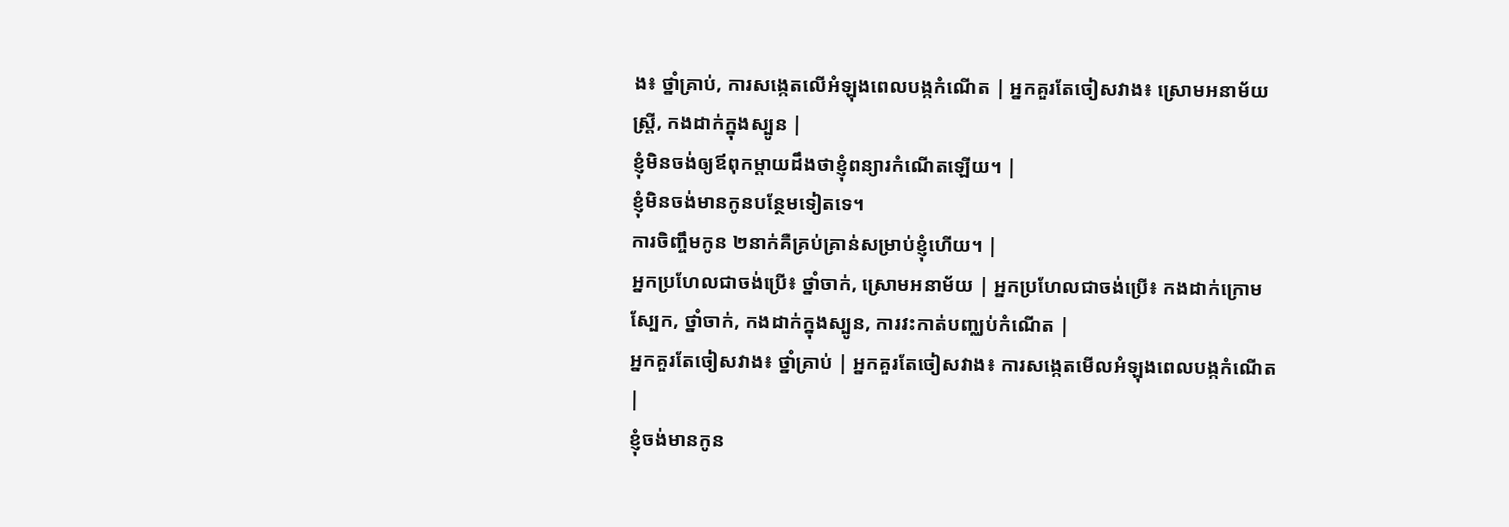ង៖ ថ្នាំគ្រាប់, ការសង្កេតលើអំឡុងពេលបង្កកំណើត | អ្នកគួរតែចៀសវាង៖ ស្រោមអនាម័យស្ត្រី, កងដាក់ក្នុងស្បូន |
ខ្ញុំមិនចង់ឲ្យឪពុកម្តាយដឹងថាខ្ញុំពន្យារកំណើតឡើយ។ |
ខ្ញុំមិនចង់មានកូនបន្ថែមទៀតទេ។
ការចិញ្ចឹមកូន ២នាក់គឺគ្រប់គ្រាន់សម្រាប់ខ្ញុំហើយ។ |
អ្នកប្រហែលជាចង់ប្រើ៖ ថ្នាំចាក់, ស្រោមអនាម័យ | អ្នកប្រហែលជាចង់ប្រើ៖ កងដាក់ក្រោមស្បែក, ថ្នាំចាក់, កងដាក់ក្នុងស្បូន, ការវះកាត់បញ្ឈប់កំណើត |
អ្នកគួរតែចៀសវាង៖ ថ្នាំគ្រាប់ | អ្នកគួរតែចៀសវាង៖ ការសង្កេតមើលអំឡុងពេលបង្កកំណើត |
ខ្ញុំចង់មានកូន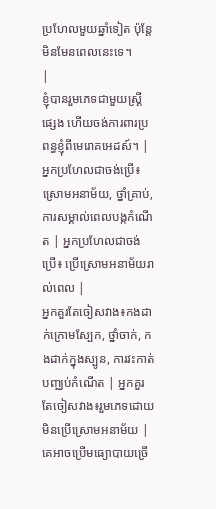ប្រហែលមួយឆ្នាំទៀត ប៉ុន្តែមិនមែនពេលនេះទេ។
|
ខ្ញុំបានរួមភេទជាមួយស្ត្រីផ្សេង ហើយចង់ការពារប្រពន្ធខ្ញុំពីមេរោគអេដស៍។ |
អ្នកប្រហែលជាចង់ប្រើ៖ស្រោមអនាម័យ, ថ្នាំគ្រាប់, ការសម្គាល់ពេលបង្កកំណើត | អ្នកប្រហែលជាចង់ប្រើ៖ ប្រើស្រោមអនាម័យរាល់ពេល |
អ្នកគួរតែចៀសវាង៖កងដាក់ក្រោមស្បែក, ថ្នាំចាក់, កងដាក់ក្នុងស្បូន, ការវះកាត់បញ្ឈប់កំណើត | អ្នកគួរតែចៀសវាង៖រួមភេទដោយមិនប្រើស្រោមអនាម័យ |
គេអាចប្រើមធ្យោបាយច្រើ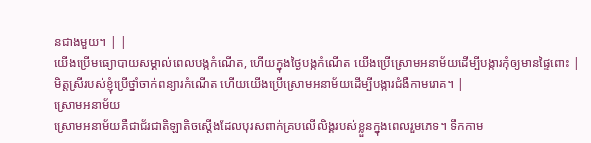នជាងមួយ។ | |
យើងប្រើមធ្យោបាយសម្គាល់ពេលបង្កកំណើត, ហើយក្នុងថ្ងៃបង្កកំណើត យើងប្រើស្រោមអនាម័យដើម្បីបង្ការកុំឲ្យមានផ្ទៃពោះ |
មិត្តស្រីរបស់ខ្ញុំប្រើថ្នាំចាក់ពន្យារកំណើត ហើយយើងប្រើស្រោមអនាម័យដើម្បីបង្ការជំងឺកាមរោគ។ |
ស្រោមអនាម័យ
ស្រោមអនាម័យគឺជាជ័រជាតិឡាតិចស្តើងដែលបុរសពាក់គ្របលើលិង្គរបស់ខ្លួនក្នុងពេលរួមភេទ។ ទឹកកាម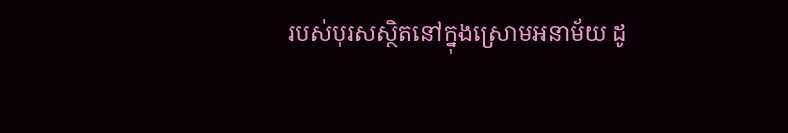របស់បុរសស្ថិតនៅក្នុងស្រោមអនាម័យ ដូ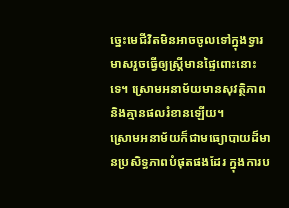ច្នេះមេជីវិតមិនអាចចូលទៅក្នុងទ្វារមាសរួចធ្វើឲ្យស្ត្រីមានផ្ទៃពោះនោះទេ។ ស្រោមអនាម័យមានសុវត្ថិភាព និងគ្មានផលរំខានឡើយ។
ស្រោមអនាម័យក៏ជាមធ្យោបាយដ៏មានប្រសិទ្ធភាពបំផុតផងដែរ ក្នុងការប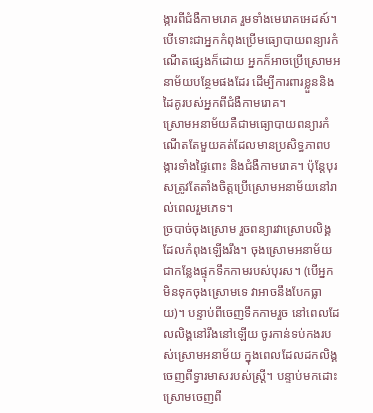ង្ការពីជំងឺកាមរោគ រួមទាំងមេរោគអេដស៍។ បើទោះជាអ្នកកំពុងប្រើមធ្យោបាយពន្យារកំណើតផ្សេងក៏ដោយ អ្នកក៏អាចប្រើស្រោមអនាម័យបន្ថែមផងដែរ ដើម្បីការពារខ្លួននិងដៃគូរបស់អ្នកពីជំងឺកាមរោគ។
ស្រោមអនាម័យគឺជាមធ្យោបាយពន្យារកំណើតតែមួយគត់ដែលមានប្រសិទ្ធភាពបង្ការទាំងផ្ទៃពោះ និងជំងឺកាមរោគ។ ប៉ុន្តែបុរសត្រូវតែតាំងចិត្តប្រើស្រោមអនាម័យនៅរាល់ពេលរួមភេទ។
ច្របាច់ចុងស្រោម រួចពន្យារវាស្រោបលិង្គដែលកំពុងឡើងរឹង។ ចុងស្រោមអនាម័យជាកន្លែងផ្ទុកទឹកកាមរបស់បុរស។ (បើអ្នកមិនទុកចុងស្រោមទេ វាអាចនឹងបែកធ្លាយ)។ បន្ទាប់ពីចេញទឹកកាមរួច នៅពេលដែលលិង្គនៅរឹងនៅឡើយ ចូរកាន់ទប់កងរបស់ស្រោមអនាម័យ ក្នុងពេលដែលដកលិង្គចេញពីទ្វារមាសរបស់ស្ត្រី។ បន្ទាប់មកដោះស្រោមចេញពី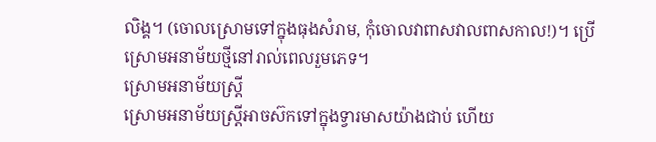លិង្គ។ (ចោលស្រោមទៅក្នុងធុងសំរាម, កុំចោលវាពាសវាលពាសកាល!)។ ប្រើស្រោមអនាម័យថ្មីនៅរាល់ពេលរួមភេទ។
ស្រោមអនាម័យស្ត្រី
ស្រោមអនាម័យស្ត្រីអាចស៊កទៅក្នុងទ្វារមាសយ៉ាងជាប់ ហើយ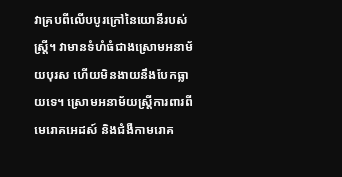វាគ្របពីលើបបូរក្រៅនៃយោនីរបស់ស្ត្រី។ វាមានទំហំធំជាងស្រោមអនាម័យបុរស ហើយមិនងាយនឹងបែកធ្លាយទេ។ ស្រោមអនាម័យស្ត្រីការពារពីមេរោគអេដស៍ និងជំងឺកាមរោគ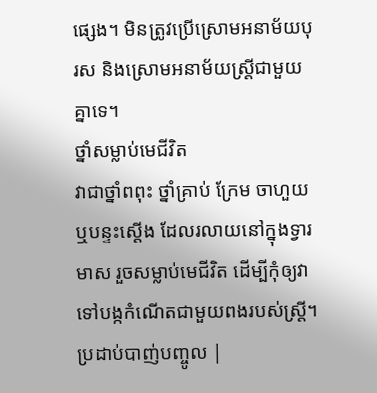ផ្សេង។ មិនត្រូវប្រើស្រោមអនាម័យបុរស និងស្រោមអនាម័យស្ត្រីជាមួយគ្នាទេ។
ថ្នាំសម្លាប់មេជីវិត
វាជាថ្នាំពពុះ ថ្នាំគ្រាប់ ក្រែម ចាហួយ ឬបន្ទះស្តើង ដែលរលាយនៅក្នុងទ្វារមាស រួចសម្លាប់មេជីវិត ដើម្បីកុំឲ្យវាទៅបង្កកំណើតជាមួយពងរបស់ស្ត្រី។
ប្រដាប់បាញ់បញ្ចូល |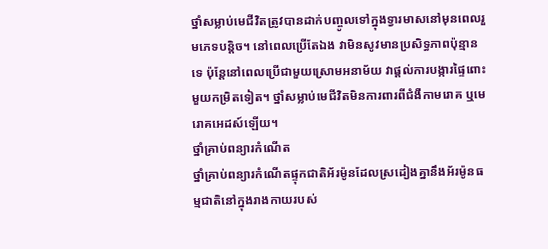ថ្នាំសម្លាប់មេជីវិតត្រូវបានដាក់បញ្ចូលទៅក្នុងទ្វារមាសនៅមុនពេលរួមភេទបន្តិច។ នៅពេលប្រើតែឯង វាមិនសូវមានប្រសិទ្ធភាពប៉ុន្មានទេ ប៉ុន្តែនៅពេលប្រើជាមួយស្រោមអនាម័យ វាផ្តល់ការបង្ការផ្ទៃពោះមួយកម្រិតទៀត។ ថ្នាំសម្លាប់មេជីវិតមិនការពារពីជំងឺកាមរោគ ឬមេរោគអេដស៍ឡើយ។
ថ្នាំគ្រាប់ពន្យារកំណើត
ថ្នាំគ្រាប់ពន្យារកំណើតផ្ទុកជាតិអ័រម៉ូនដែលស្រដៀងគ្នានឹងអ័រម៉ូនធម្មជាតិនៅក្នុងរាងកាយរបស់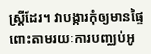ស្ត្រីដែរ។ វាបង្ការកុំឲ្យមានផ្ទៃពោះតាមរយៈការបញ្ឈប់អូ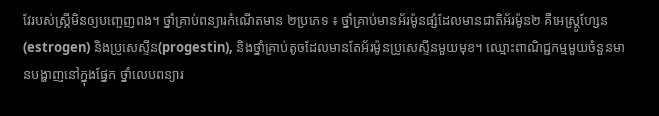វែរបស់ស្ត្រីមិនឲ្យបញ្ចេញពង។ ថ្នាំគ្រាប់ពន្យារកំណើតមាន ២ប្រភេទ ៖ ថ្នាំគ្រាប់មានអ័រម៉ូនផ្សំដែលមានជាតិអ័រម៉ូន២ គឺអេស្ត្រូហ្សែន(estrogen) និងប្រូសេស្ទីន(progestin), និងថ្នាំគ្រាប់តូចដែលមានតែអ័រម៉ូនប្រូសេស្ទីនមួយមុខ។ ឈ្មោះពាណិជ្ជកម្មមួយចំនួនមានបង្ហាញនៅក្នុងផ្នែក ថ្នាំលេបពន្យារ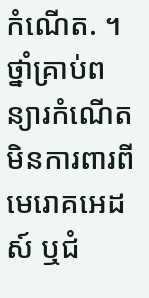កំណើត. ។ ថ្នាំគ្រាប់ពន្យារកំណើតមិនការពារពីមេរោគអេដស៍ ឬជំ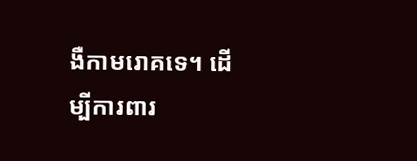ងឺកាមរោគទេ។ ដើម្បីការពារ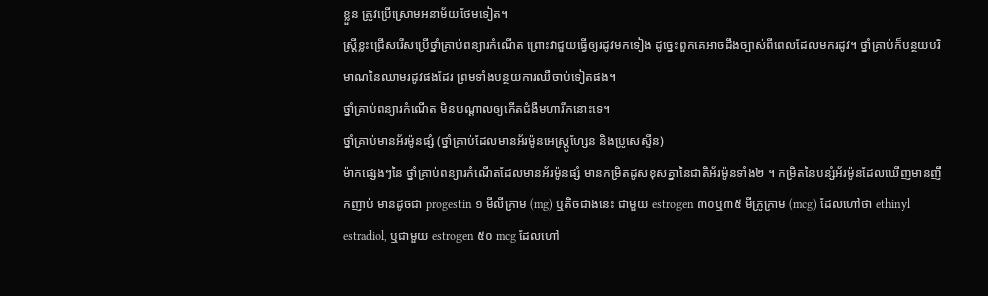ខ្លួន ត្រូវប្រើស្រោមអនាម័យថែមទៀត។
ស្ត្រីខ្លះជ្រើសរើសប្រើថ្នាំគ្រាប់ពន្យារកំណើត ព្រោះវាជួយធ្វើឲ្យរដូវមកទៀង ដូច្នេះពួកគេអាចដឹងច្បាស់ពីពេលដែលមករដូវ។ ថ្នាំគ្រាប់ក៏បន្ថយបរិមាណនៃឈាមរដូវផងដែរ ព្រមទាំងបន្ថយការឈឺចាប់ទៀតផង។
ថ្នាំគ្រាប់ពន្យារកំណើត មិនបណ្តាលឲ្យកើតជំងឺមហារីកនោះទេ។
ថ្នាំគ្រាប់មានអ័រម៉ូនផ្សំ (ថ្នាំគ្រាប់ដែលមានអ័រម៉ូនអេស្ត្រូហ្សែន និងប្រូសេស្ទីន)
ម៉ាកផ្សេងៗនៃ ថ្នាំគ្រាប់ពន្យារកំណើតដែលមានអ័រម៉ូនផ្សំ មានកម្រិតដូសខុសគ្នានៃជាតិអ័រម៉ូនទាំង២ ។ កម្រិតនៃបន្សំអ័រម៉ូនដែលឃើញមានញឹកញាប់ មានដូចជា progestin ១ មីលីក្រាម (mg) ឬតិចជាងនេះ ជាមួយ estrogen ៣០ឬ៣៥ មីក្រូក្រាម (mcg) ដែលហៅថា ethinyl estradiol, ឬជាមួយ estrogen ៥០ mcg ដែលហៅ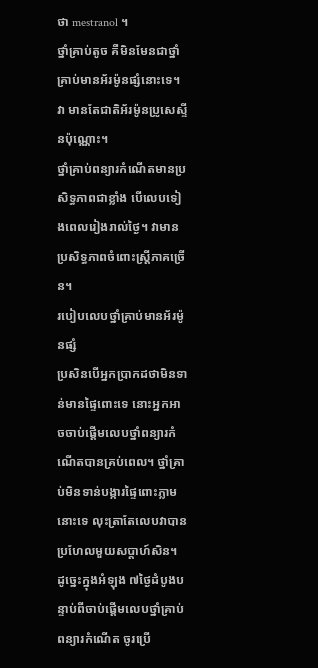ថា mestranol ។
ថ្នាំគ្រាប់តូច គឺមិនមែនជាថ្នាំគ្រាប់មានអ័រម៉ូនផ្សំនោះទេ។ វា មានតែជាតិអ័រម៉ូនប្រូសេស្ទីនប៉ុណ្ណោះ។
ថ្នាំគ្រាប់ពន្យារកំណើតមានប្រសិទ្ធភាពជាខ្លាំង បើលេបទៀងពេលរៀងរាល់ថ្ងៃ។ វាមានប្រសិទ្ធភាពចំពោះស្ត្រីភាគច្រើន។
របៀបលេបថ្នាំគ្រាប់មានអ័រម៉ូនផ្សំ
ប្រសិនបើអ្នកប្រាកដថាមិនទាន់មានផ្ទៃពោះទេ នោះអ្នកអាចចាប់ផ្តើមលេបថ្នាំពន្យារកំណើតបានគ្រប់ពេល។ ថ្នាំគ្រាប់មិនទាន់បង្ការផ្ទៃពោះភ្លាមនោះទេ លុះត្រាតែលេបវាបានប្រហែលមួយសប្តាហ៍សិន។ ដូច្នេះក្នុងអំឡុង ៧ថ្ងៃដំបូងបន្ទាប់ពីចាប់ផ្តើមលេបថ្នាំគ្រាប់ពន្យារកំណើត ចូរប្រើ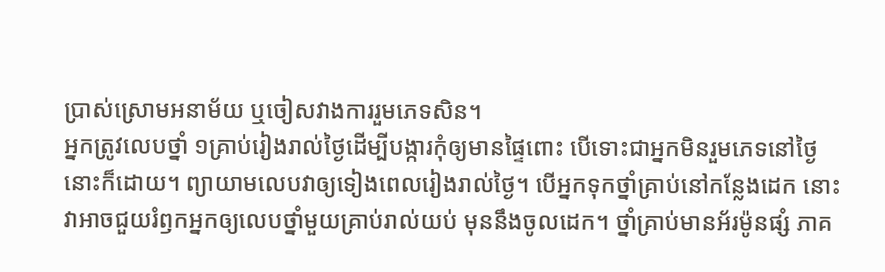ប្រាស់ស្រោមអនាម័យ ឬចៀសវាងការរួមភេទសិន។
អ្នកត្រូវលេបថ្នាំ ១គ្រាប់រៀងរាល់ថ្ងៃដើម្បីបង្ការកុំឲ្យមានផ្ទៃពោះ បើទោះជាអ្នកមិនរួមភេទនៅថ្ងៃនោះក៏ដោយ។ ព្យាយាមលេបវាឲ្យទៀងពេលរៀងរាល់ថ្ងៃ។ បើអ្នកទុកថ្នាំគ្រាប់នៅកន្លែងដេក នោះវាអាចជួយរំឭកអ្នកឲ្យលេបថ្នាំមួយគ្រាប់រាល់យប់ មុននឹងចូលដេក។ ថ្នាំគ្រាប់មានអ័រម៉ូនផ្សំ ភាគ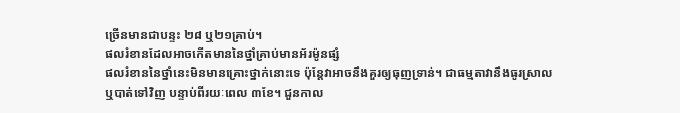ច្រើនមានជាបន្ទះ ២៨ ឬ២១គ្រាប់។
ផលរំខានដែលអាចកើតមាននៃថ្នាំគ្រាប់មានអ័រម៉ូនផ្សំ
ផលរំខាននៃថ្នាំនេះមិនមានគ្រោះថ្នាក់នោះទេ ប៉ុន្តែវាអាចនឹងគួរឲ្យធុញទ្រាន់។ ជាធម្មតាវានឹងធូរស្រាលឬបាត់ទៅវិញ បន្ទាប់ពីរយៈពេល ៣ខែ។ ជួនកាល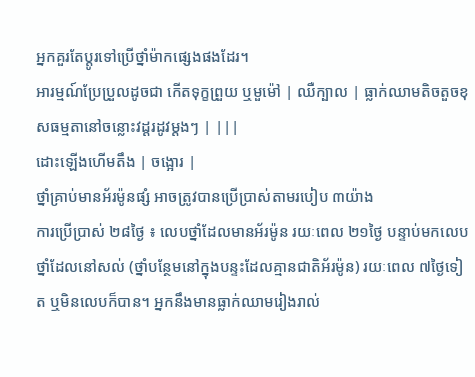អ្នកគួរតែប្តូរទៅប្រើថ្នាំម៉ាកផ្សេងផងដែរ។
អារម្មណ៍ប្រែប្រួលដូចជា កើតទុក្ខព្រួយ ឬមួម៉ៅ | ឈឺក្បាល | ធ្លាក់ឈាមតិចតួចខុសធម្មតានៅចន្លោះវដ្តរដូវម្តងៗ | |||
ដោះឡើងហើមតឹង | ចង្អោរ |
ថ្នាំគ្រាប់មានអ័រម៉ូនផ្សំ អាចត្រូវបានប្រើប្រាស់តាមរបៀប ៣យ៉ាង
ការប្រើប្រាស់ ២៨ថ្ងៃ ៖ លេបថ្នាំដែលមានអ័រម៉ូន រយៈពេល ២១ថ្ងៃ បន្ទាប់មកលេបថ្នាំដែលនៅសល់ (ថ្នាំបន្ថែមនៅក្នុងបន្ទះដែលគ្មានជាតិអ័រម៉ូន) រយៈពេល ៧ថ្ងៃទៀត ឬមិនលេបក៏បាន។ អ្នកនឹងមានធ្លាក់ឈាមរៀងរាល់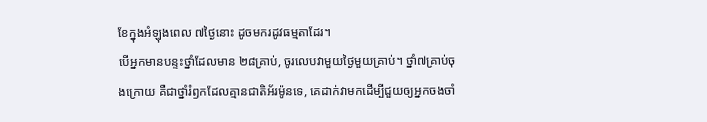ខែក្នុងអំឡុងពេល ៧ថ្ងៃនោះ ដូចមករដូវធម្មតាដែរ។
បើអ្នកមានបន្ទះថ្នាំដែលមាន ២៨គ្រាប់, ចូរលេបវាមួយថ្ងៃមួយគ្រាប់។ ថ្នាំ៧គ្រាប់ចុងក្រោយ គឺជាថ្នាំរំឭកដែលគ្មានជាតិអ័រម៉ូនទេ, គេដាក់វាមកដើម្បីជួយឲ្យអ្នកចងចាំ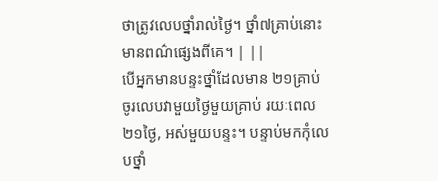ថាត្រូវលេបថ្នាំរាល់ថ្ងៃ។ ថ្នាំ៧គ្រាប់នោះមានពណ៌ផ្សេងពីគេ។ | ||
បើអ្នកមានបន្ទះថ្នាំដែលមាន ២១គ្រាប់ ចូរលេបវាមួយថ្ងៃមួយគ្រាប់ រយៈពេល ២១ថ្ងៃ, អស់មួយបន្ទះ។ បន្ទាប់មកកុំលេបថ្នាំ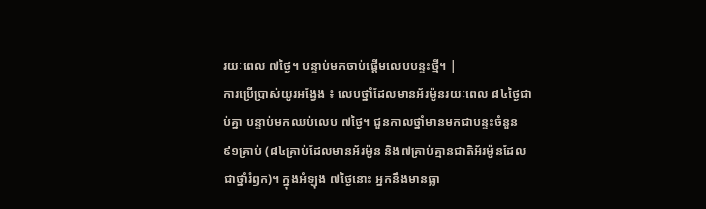រយៈពេល ៧ថ្ងៃ។ បន្ទាប់មកចាប់ផ្តើមលេបបន្ទះថ្មី។ |
ការប្រើប្រាស់យូរអង្វែង ៖ លេបថ្នាំដែលមានអ័រម៉ូនរយៈពេល ៨៤ថ្ងៃជាប់គ្នា បន្ទាប់មកឈប់លេប ៧ថ្ងៃ។ ជួនកាលថ្នាំមានមកជាបន្ទះចំនួន ៩១គ្រាប់ (៨៤គ្រាប់ដែលមានអ័រម៉ូន និង៧គ្រាប់គ្មានជាតិអ័រម៉ូនដែលជាថ្នាំរំឭក)។ ក្នុងអំឡុង ៧ថ្ងៃនោះ អ្នកនឹងមានធ្លា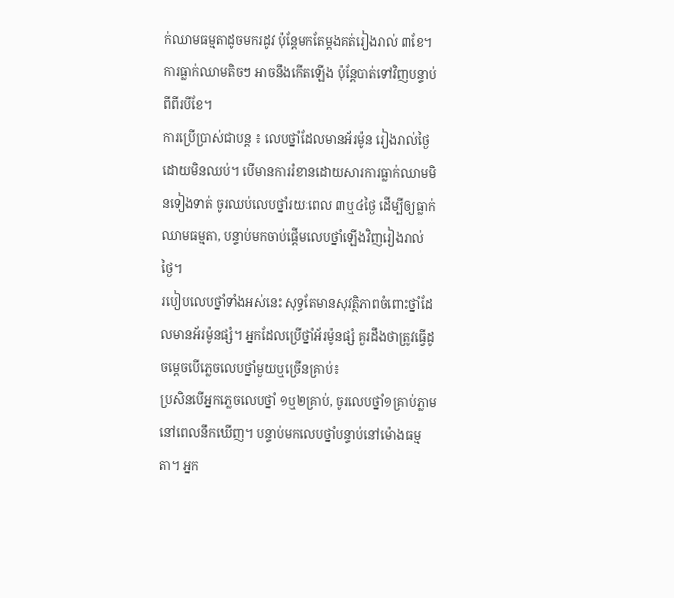ក់ឈាមធម្មតាដូចមករដូវ ប៉ុន្តែមកតែម្តងគត់រៀងរាល់ ៣ខែ។ ការធ្លាក់ឈាមតិចៗ អាចនឹងកើតឡើង ប៉ុន្តែបាត់ទៅវិញបន្ទាប់ពីពីរបីខែ។
ការប្រើប្រាស់ជាបន្ត ៖ លេបថ្នាំដែលមានអ័រម៉ូន រៀងរាល់ថ្ងៃដោយមិនឈប់។ បើមានការរំខានដោយសារការធ្លាក់ឈាមមិនទៀងទាត់ ចូរឈប់លេបថ្នាំរយៈពេល ៣ឬ៤ថ្ងៃ ដើម្បីឲ្យធ្លាក់ឈាមធម្មតា, បន្ទាប់មកចាប់ផ្តើមលេបថ្នាំឡើងវិញរៀងរាល់ថ្ងៃ។
របៀបលេបថ្នាំទាំងអស់នេះ សុទ្ធតែមានសុវត្ថិភាពចំពោះថ្នាំដែលមានអ័រម៉ូនផ្សំ។ អ្នកដែលប្រើថ្នាំអ័រម៉ូនផ្សំ គួរដឹងថាត្រូវធ្វើដូចម្តេចបើភ្លេចលេបថ្នាំមួយឬច្រើនគ្រាប់៖
ប្រសិនបើអ្នកភ្លេចលេបថ្នាំ ១ឬ២គ្រាប់, ចូរលេបថ្នាំ១គ្រាប់ភ្លាមនៅពេលនឹកឃើញ។ បន្ទាប់មកលេបថ្នាំបន្ទាប់នៅម៉ោងធម្មតា។ អ្នក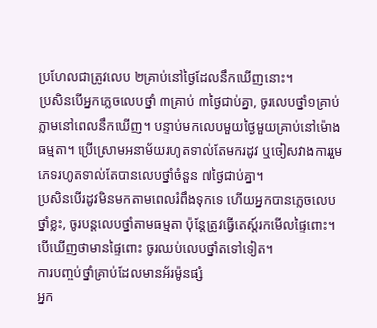ប្រហែលជាត្រូវលេប ២គ្រាប់នៅថ្ងៃដែលនឹកឃើញនោះ។
ប្រសិនបើអ្នកភ្លេចលេបថ្នាំ ៣គ្រាប់ ៣ថ្ងៃជាប់គ្នា, ចូរលេបថ្នាំ១គ្រាប់ភ្លាមនៅពេលនឹកឃើញ។ បន្ទាប់មកលេបមួយថ្ងៃមួយគ្រាប់នៅម៉ោងធម្មតា។ ប្រើស្រោមអនាម័យរហូតទាល់តែមករដូវ ឬចៀសវាងការរួមភេទរហូតទាល់តែបានលេបថ្នាំចំនួន ៧ថ្ងៃជាប់គ្នា។
ប្រសិនបើរដូវមិនមកតាមពេលរំពឹងទុកទេ ហើយអ្នកបានភ្លេចលេបថ្នាំខ្លះ, ចូរបន្តលេបថ្នាំតាមធម្មតា ប៉ុន្តែត្រូវធ្វើតេស្ត៍រកមើលផ្ទៃពោះ។ បើឃើញថាមានផ្ទៃពោះ ចូរឈប់លេបថ្នាំតទៅទៀត។
ការបញ្ចប់ថ្នាំគ្រាប់ដែលមានអ័រម៉ូនផ្សំ
អ្នក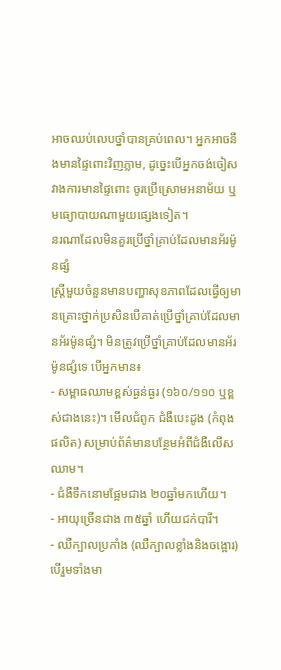អាចឈប់លេបថ្នាំបានគ្រប់ពេល។ អ្នកអាចនឹងមានផ្ទៃពោះវិញភ្លាម, ដូច្នេះបើអ្នកចង់ចៀសវាងការមានផ្ទៃពោះ ចូរប្រើស្រោមអនាម័យ ឬមធ្យោបាយណាមួយផ្សេងទៀត។
នរណាដែលមិនគួរប្រើថ្នាំគ្រាប់ដែលមានអ័រម៉ូនផ្សំ
ស្ត្រីមួយចំនួនមានបញ្ហាសុខភាពដែលធ្វើឲ្យមានគ្រោះថ្នាក់ប្រសិនបើគាត់ប្រើថ្នាំគ្រាប់ដែលមានអ័រម៉ូនផ្សំ។ មិនត្រូវប្រើថ្នាំគ្រាប់ដែលមានអ័រម៉ូនផ្សំទេ បើអ្នកមាន៖
- សម្ពាធឈាមខ្ពស់ធ្ងន់ធ្ងរ (១៦០/១១០ ឬខ្ពស់ជាងនេះ)។ មើលជំពូក ជំងឺបេះដូង (កំពុងផលិត) សម្រាប់ព័ត៌មានបន្ថែមអំពីជំងឺលើសឈាម។
- ជំងឺទឹកនោមផ្អែមជាង ២០ឆ្នាំមកហើយ។
- អាយុច្រើនជាង ៣៥ឆ្នាំ ហើយជក់បារី។
- ឈឺក្បាលប្រកាំង (ឈឺក្បាលខ្លាំងនិងចង្អោរ) បើរួមទាំងមា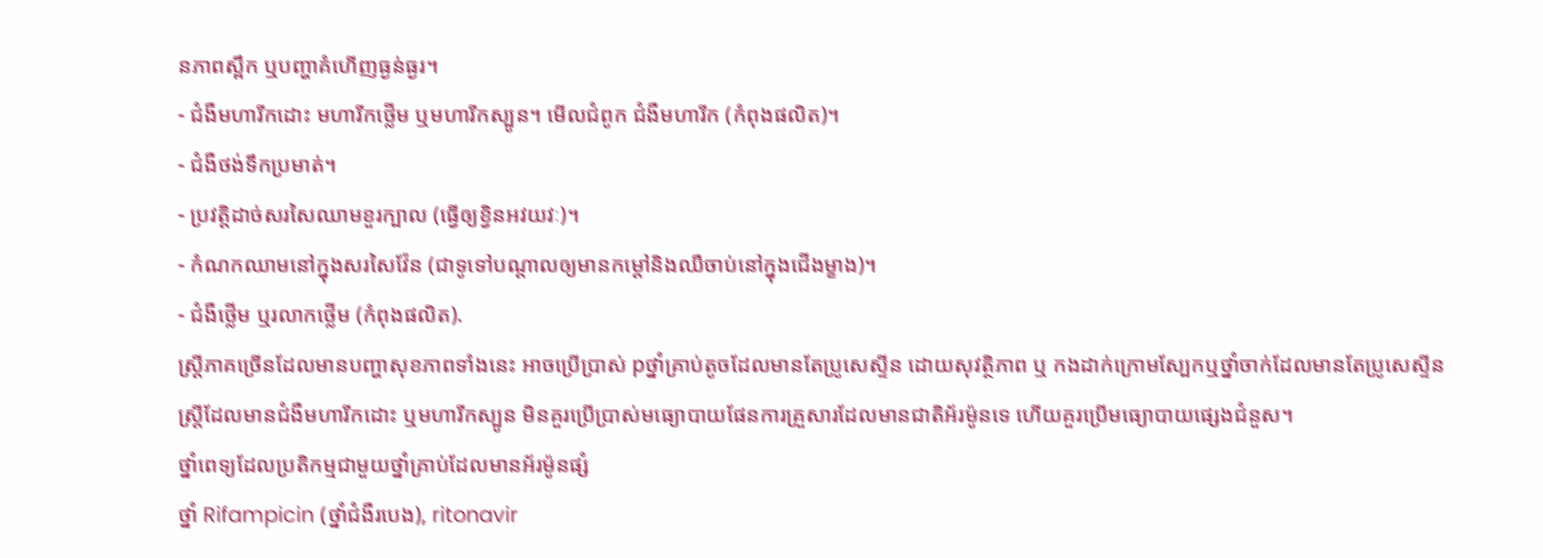នភាពស្ពឹក ឬបញ្ហាគំហើញធ្ងន់ធ្ងរ។
- ជំងឺមហារីកដោះ មហារីកថ្លើម ឬមហារីកស្បូន។ មើលជំពូក ជំងឺមហារីក (កំពុងផលិត)។
- ជំងឺថង់ទឹកប្រមាត់។
- ប្រវត្តិដាច់សរសៃឈាមខួរក្បាល (ធ្វើឲ្យខ្វិនអវយវៈ)។
- កំណកឈាមនៅក្នុងសរសៃវ៉ែន (ជាទូទៅបណ្តាលឲ្យមានកម្តៅនិងឈឺចាប់នៅក្នុងជើងម្ខាង)។
- ជំងឺថ្លើម ឬរលាកថ្លើម (កំពុងផលិត).
ស្ត្រីភាគច្រើនដែលមានបញ្ហាសុខភាពទាំងនេះ អាចប្រើប្រាស់ pថ្នាំគ្រាប់តូចដែលមានតែប្រូសេស្ទីន ដោយសុវត្ថិភាព ឬ កងដាក់ក្រោមស្បែកឬថ្នាំចាក់ដែលមានតែប្រូសេស្ទីន ស្ត្រីដែលមានជំងឺមហារីកដោះ ឬមហារីកស្បូន មិនគួរប្រើប្រាស់មធ្យោបាយផែនការគ្រួសារដែលមានជាតិអ័រម៉ូនទេ ហើយគួរប្រើមធ្យោបាយផ្សេងជំនួស។
ថ្នាំពេទ្យដែលប្រតិកម្មជាមួយថ្នាំគ្រាប់ដែលមានអ័រម៉ូនផ្សំ
ថ្នាំ Rifampicin (ថ្នាំជំងឺរបេង), ritonavir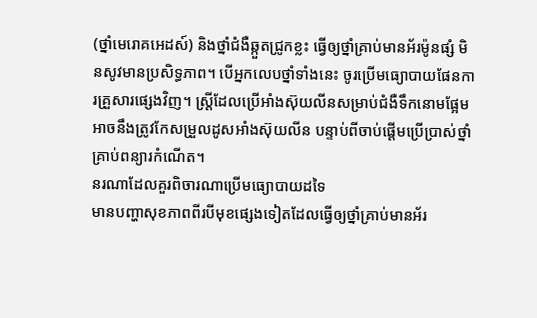(ថ្នាំមេរោគអេដស៍) និងថ្នាំជំងឺឆ្កួតជ្រូកខ្លះ ធ្វើឲ្យថ្នាំគ្រាប់មានអ័រម៉ូនផ្សំ មិនសូវមានប្រសិទ្ធភាព។ បើអ្នកលេបថ្នាំទាំងនេះ ចូរប្រើមធ្យោបាយផែនការគ្រួសារផ្សេងវិញ។ ស្ត្រីដែលប្រើអាំងស៊ុយលីនសម្រាប់ជំងឺទឹកនោមផ្អែម អាចនឹងត្រូវកែសម្រួលដូសអាំងស៊ុយលីន បន្ទាប់ពីចាប់ផ្តើមប្រើប្រាស់ថ្នាំគ្រាប់ពន្យារកំណើត។
នរណាដែលគួរពិចារណាប្រើមធ្យោបាយដទៃ
មានបញ្ហាសុខភាពពីរបីមុខផ្សេងទៀតដែលធ្វើឲ្យថ្នាំគ្រាប់មានអ័រ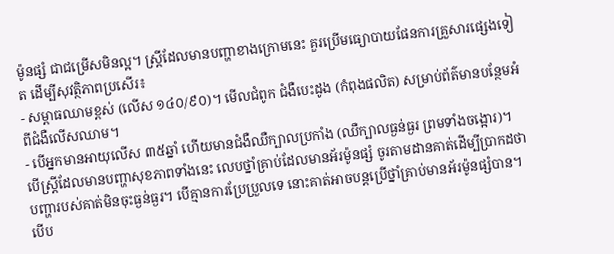ម៉ូនផ្សំ ជាជម្រើសមិនល្អ។ ស្ត្រីដែលមានបញ្ហាខាងក្រោមនេះ គួរប្រើមធ្យោបាយផែនការគ្រួសារផ្សេងទៀត ដើម្បីសុវត្ថិភាពប្រសើរ៖
- សម្ពាធឈាមខ្ពស់ (លើស ១៤០/៩០)។ មើលជំពូក ជំងឺបេះដូង (កំពុងផលិត) សម្រាប់ព័ត៌មានបន្ថែមអំពីជំងឺលើសឈាម។
- បើអ្នកមានអាយុលើស ៣៥ឆ្នាំ ហើយមានជំងឺឈឺក្បាលប្រកាំង (ឈឺក្បាលធ្ងន់ធ្ងរ ព្រមទាំងចង្អោរ)។
បើស្ត្រីដែលមានបញ្ហាសុខភាពទាំងនេះ លេបថ្នាំគ្រាប់ដែលមានអ័រម៉ូនផ្សំ ចូរតាមដានគាត់ដើម្បីប្រាកដថាបញ្ហារបស់គាត់មិនចុះធ្ងន់ធ្ងរ។ បើគ្មានការប្រែប្រួលទេ នោះគាត់អាចបន្តប្រើថ្នាំគ្រាប់មានអ័រម៉ូនផ្សំបាន។ បើប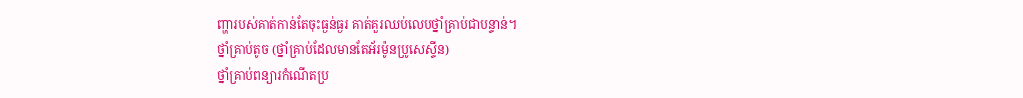ញ្ហារបស់គាត់កាន់តែចុះធ្ងន់ធ្ងរ គាត់គួរឈប់លេបថ្នាំគ្រាប់ជាបន្ទាន់។
ថ្នាំគ្រាប់តូច (ថ្នាំគ្រាប់ដែលមានតែអ័រម៉ូនប្រូសេស្ទីន)
ថ្នាំគ្រាប់ពន្យារកំណើតប្រ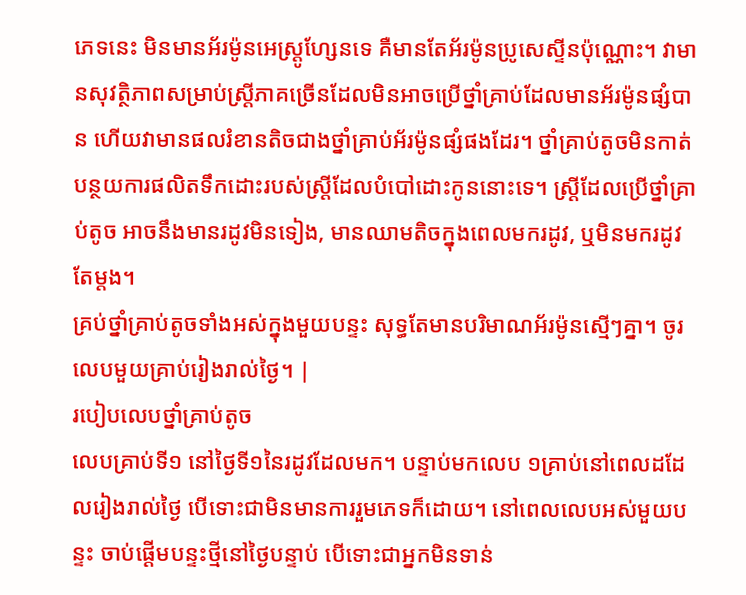ភេទនេះ មិនមានអ័រម៉ូនអេស្ត្រូហ្សែនទេ គឺមានតែអ័រម៉ូនប្រូសេស្ទីនប៉ុណ្ណោះ។ វាមានសុវត្ថិភាពសម្រាប់ស្ត្រីភាគច្រើនដែលមិនអាចប្រើថ្នាំគ្រាប់ដែលមានអ័រម៉ូនផ្សំបាន ហើយវាមានផលរំខានតិចជាងថ្នាំគ្រាប់អ័រម៉ូនផ្សំផងដែរ។ ថ្នាំគ្រាប់តូចមិនកាត់បន្ថយការផលិតទឹកដោះរបស់ស្ត្រីដែលបំបៅដោះកូននោះទេ។ ស្ត្រីដែលប្រើថ្នាំគ្រាប់តូច អាចនឹងមានរដូវមិនទៀង, មានឈាមតិចក្នុងពេលមករដូវ, ឬមិនមករដូវតែម្តង។
គ្រប់ថ្នាំគ្រាប់តូចទាំងអស់ក្នុងមួយបន្ទះ សុទ្ធតែមានបរិមាណអ័រម៉ូនស្មើៗគ្នា។ ចូរលេបមួយគ្រាប់រៀងរាល់ថ្ងៃ។ |
របៀបលេបថ្នាំគ្រាប់តូច
លេបគ្រាប់ទី១ នៅថ្ងៃទី១នៃរដូវដែលមក។ បន្ទាប់មកលេប ១គ្រាប់នៅពេលដដែលរៀងរាល់ថ្ងៃ បើទោះជាមិនមានការរួមភេទក៏ដោយ។ នៅពេលលេបអស់មួយបន្ទះ ចាប់ផ្តើមបន្ទះថ្មីនៅថ្ងៃបន្ទាប់ បើទោះជាអ្នកមិនទាន់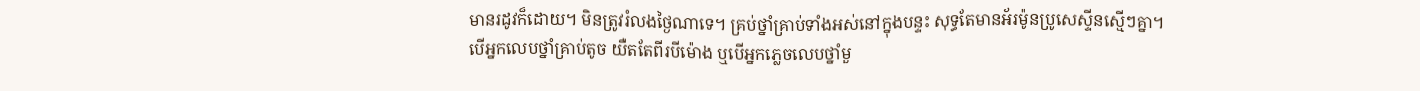មានរដូវក៏ដោយ។ មិនត្រូវរំលងថ្ងៃណាទេ។ គ្រប់ថ្នាំគ្រាប់ទាំងអស់នៅក្នុងបន្ទះ សុទ្ធតែមានអ័រម៉ូនប្រូសេស្ទីនស្មើៗគ្នា។
បើអ្នកលេបថ្នាំគ្រាប់តូច យឺតតែពីរបីម៉ោង ឬបើអ្នកភ្លេចលេបថ្នាំមួ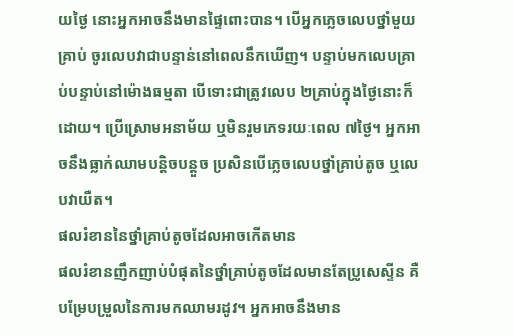យថ្ងៃ នោះអ្នកអាចនឹងមានផ្ទៃពោះបាន។ បើអ្នកភ្លេចលេបថ្នាំមួយគ្រាប់ ចូរលេបវាជាបន្ទាន់នៅពេលនឹកឃើញ។ បន្ទាប់មកលេបគ្រាប់បន្ទាប់នៅម៉ោងធម្មតា បើទោះជាត្រូវលេប ២គ្រាប់ក្នុងថ្ងៃនោះក៏ដោយ។ ប្រើស្រោមអនាម័យ ឬមិនរួមភេទរយៈពេល ៧ថ្ងៃ។ អ្នកអាចនឹងធ្លាក់ឈាមបន្តិចបន្តួច ប្រសិនបើភ្លេចលេបថ្នាំគ្រាប់តូច ឬលេបវាយឺត។
ផលរំខាននៃថ្នាំគ្រាប់តូចដែលអាចកើតមាន
ផលរំខានញឹកញាប់បំផុតនៃថ្នាំគ្រាប់តូចដែលមានតែប្រូសេស្ទីន គឺបម្រែបម្រួលនៃការមកឈាមរដូវ។ អ្នកអាចនឹងមាន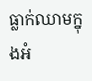ធ្លាក់ឈាមក្នុងអំ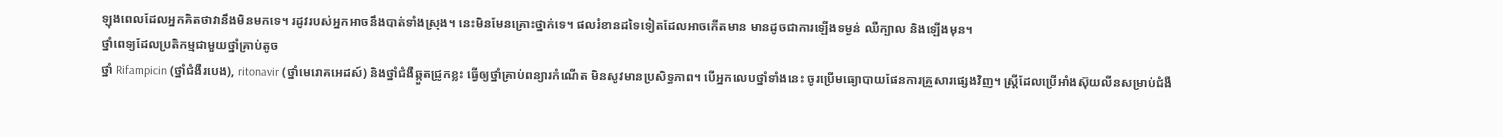ឡុងពេលដែលអ្នកគិតថាវានឹងមិនមកទេ។ រដូវរបស់អ្នកអាចនឹងបាត់ទាំងស្រុង។ នេះមិនមែនគ្រោះថ្នាក់ទេ។ ផលរំខានដទៃទៀតដែលអាចកើតមាន មានដូចជាការឡើងទម្ងន់ ឈឺក្បាល និងឡើងមុន។
ថ្នាំពេទ្យដែលប្រតិកម្មជាមួយថ្នាំគ្រាប់តូច
ថ្នាំ Rifampicin (ថ្នាំជំងឺរបេង), ritonavir (ថ្នាំមេរោគអេដស៍) និងថ្នាំជំងឺឆ្កួតជ្រូកខ្លះ ធ្វើឲ្យថ្នាំគ្រាប់ពន្យារកំណើត មិនសូវមានប្រសិទ្ធភាព។ បើអ្នកលេបថ្នាំទាំងនេះ ចូរប្រើមធ្យោបាយផែនការគ្រួសារផ្សេងវិញ។ ស្ត្រីដែលប្រើអាំងស៊ុយលីនសម្រាប់ជំងឺ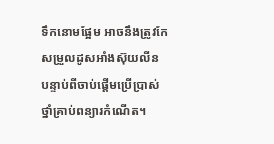ទឹកនោមផ្អែម អាចនឹងត្រូវកែសម្រួលដូសអាំងស៊ុយលីន បន្ទាប់ពីចាប់ផ្តើមប្រើប្រាស់ថ្នាំគ្រាប់ពន្យារកំណើត។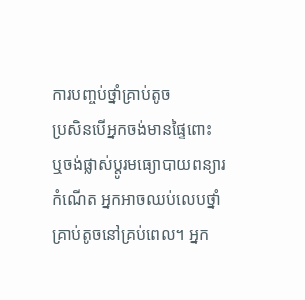ការបញ្ចប់ថ្នាំគ្រាប់តូច
ប្រសិនបើអ្នកចង់មានផ្ទៃពោះ ឬចង់ផ្លាស់ប្តូរមធ្យោបាយពន្យារកំណើត អ្នកអាចឈប់លេបថ្នាំគ្រាប់តូចនៅគ្រប់ពេល។ អ្នក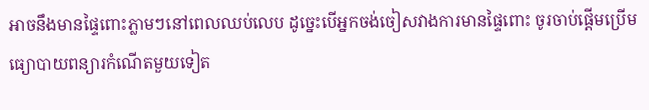អាចនឹងមានផ្ទៃពោះភ្លាមៗនៅពេលឈប់លេប ដូច្នេះបើអ្នកចង់ចៀសវាងការមានផ្ទៃពោះ ចូរចាប់ផ្តើមប្រើមធ្យោបាយពន្យារកំណើតមួយទៀត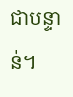ជាបន្ទាន់។